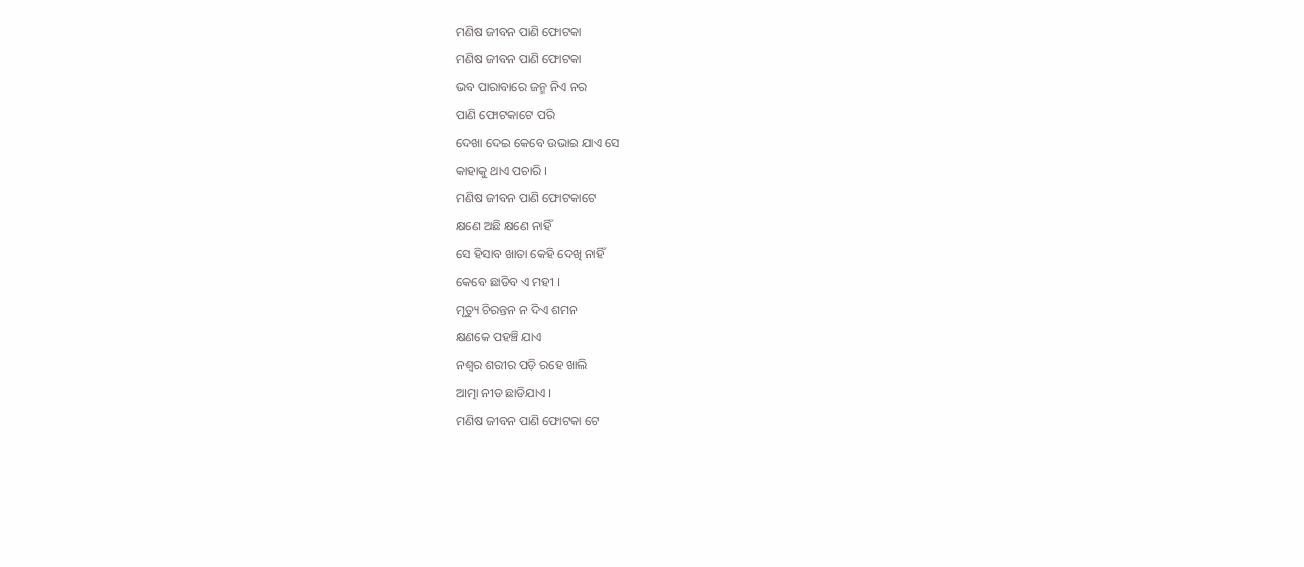ମଣିଷ ଜୀବନ ପାଣି ଫୋଟକା
ମଣିଷ ଜୀବନ ପାଣି ଫୋଟକା
ଭବ ପାରାବାରେ ଜନ୍ମ ନିଏ ନର
ପାଣି ଫୋଟକାଟେ ପରି
ଦେଖା ଦେଇ କେବେ ଉଭାଇ ଯାଏ ସେ
କାହାକୁ ଥାଏ ପଚାରି ।
ମଣିଷ ଜୀବନ ପାଣି ଫୋଟକାଟେ
କ୍ଷଣେ ଅଛି କ୍ଷଣେ ନାହିଁ
ସେ ହିସାବ ଖାତା କେହି ଦେଖି ନାହିଁ
କେବେ ଛାଡିବ ଏ ମହୀ ।
ମୃତ୍ୟୁ ଚିରନ୍ତନ ନ ଦିଏ ଶମନ
କ୍ଷଣକେ ପହଞ୍ଚି ଯାଏ
ନଶ୍ଵର ଶରୀର ପଡ଼ି ରହେ ଖାଲି
ଆତ୍ମା ନୀଡ ଛାଡିଯାଏ ।
ମଣିଷ ଜୀବନ ପାଣି ଫୋଟକା ଟେ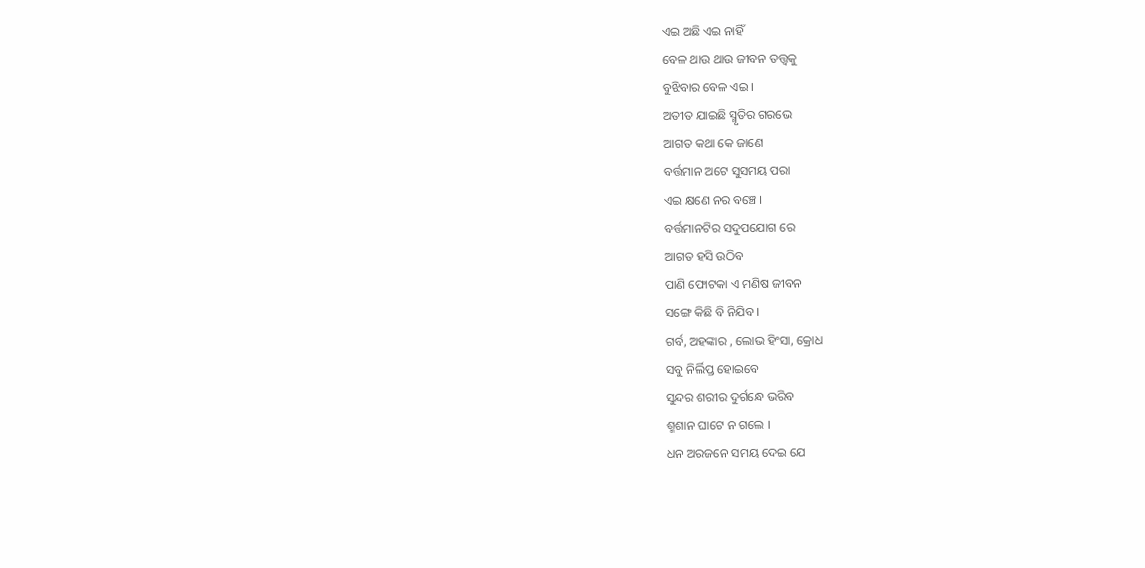ଏଇ ଅଛି ଏଇ ନାହିଁ
ବେଳ ଥାଉ ଥାଉ ଜୀବନ ତତ୍ତ୍ଵକୁ
ବୁଝିବାର ବେଳ ଏଇ ।
ଅତୀତ ଯାଇଛି ସ୍ମୃତିର ଗରଭେ
ଆଗତ କଥା କେ ଜାଣେ
ବର୍ତ୍ତମାନ ଅଟେ ସୁସମୟ ପରା
ଏଇ କ୍ଷଣେ ନର ବଞ୍ଚେ ।
ବର୍ତ୍ତମାନଟିର ସଦୁପଯୋଗ ରେ
ଆଗତ ହସି ଉଠିବ
ପାଣି ଫୋଟକା ଏ ମଣିଷ ଜୀବନ
ସଙ୍ଗେ କିଛି ବି ନିଯିବ ।
ଗର୍ବ, ଅହଙ୍କାର , ଲୋଭ ହିଂସା, କ୍ରୋଧ
ସବୁ ନିର୍ଲିପ୍ତ ହୋଇବେ
ସୁନ୍ଦର ଶରୀର ଦୁର୍ଗନ୍ଧେ ଭରିବ
ଶ୍ମଶାନ ଘାଟେ ନ ଗଲେ ।
ଧନ ଅରଜନେ ସମୟ ଦେଇ ଯେ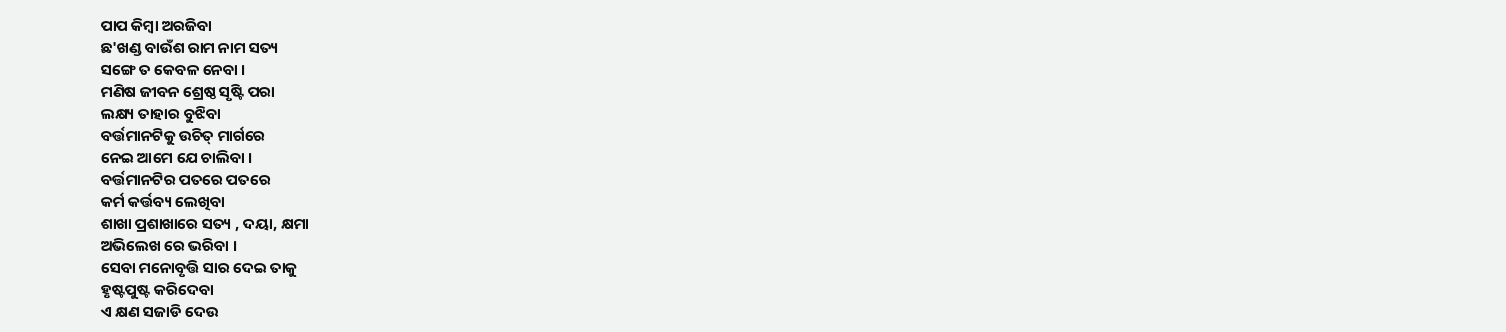ପାପ କିମ୍ବା ଅରଜିବା
ଛ'ଖଣ୍ଡ ବାଉଁଶ ରାମ ନାମ ସତ୍ୟ
ସଙ୍ଗେ ତ କେବଳ ନେବା ।
ମଣିଷ ଜୀବନ ଶ୍ରେଷ୍ଠ ସୃଷ୍ଟି ପରା
ଲକ୍ଷ୍ୟ ତାହାର ବୁଝିବା
ବର୍ତ୍ତମାନଟିକୁ ଉଚିତ୍ ମାର୍ଗରେ
ନେଇ ଆମେ ଯେ ଚାଲିବା ।
ବର୍ତ୍ତମାନଟିର ପତରେ ପତରେ
କର୍ମ କର୍ତ୍ତବ୍ୟ ଲେଖିବା
ଶାଖା ପ୍ରଶାଖାରେ ସତ୍ୟ , ଦୟା, କ୍ଷମା
ଅଭିଲେଖ ରେ ଭରିବା ।
ସେବା ମନୋବୃତ୍ତି ସାର ଦେଇ ତାକୁ
ହୃଷ୍ଟପୁଷ୍ଟ କରିଦେବା
ଏ କ୍ଷଣ ସଜାଡି ଦେଉ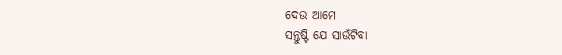ଦେଉ ଆମେ
ସନ୍ତୁଷ୍ଟି ଯେ ସାଉଁଟିବା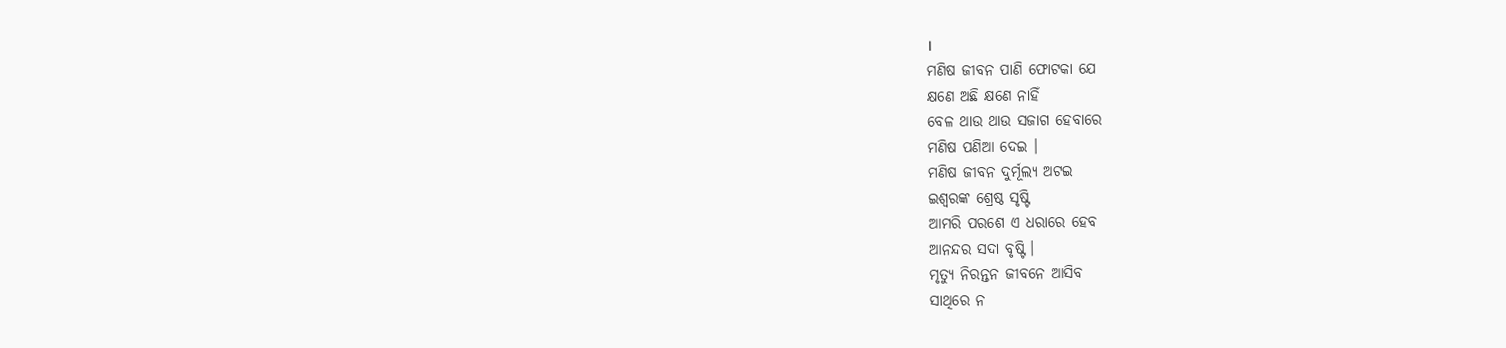।
ମଣିଷ ଜୀବନ ପାଣି ଫୋଟକା ଯେ
କ୍ଷଣେ ଅଛି କ୍ଷଣେ ନାହିଁ
ବେଳ ଥାଉ ଥାଉ ସଜାଗ ହେବାରେ
ମଣିଷ ପଣିଆ ଦେଇ ।
ମଣିଷ ଜୀବନ ଦୁର୍ମୂଲ୍ୟ ଅଟଇ
ଇଶ୍ଵରଙ୍କ ଶ୍ରେଷ୍ଠ ସୃଷ୍ଟି
ଆମରି ପରଶେ ଏ ଧରାରେ ହେବ
ଆନନ୍ଦର ସଦା ବୃଷ୍ଟି ।
ମୃତ୍ୟୁ ନିରନ୍ତନ ଜୀବନେ ଆସିବ
ସାଥିରେ ନ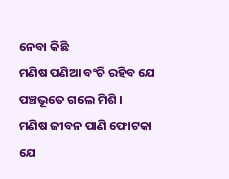ନେବା କିଛି
ମଣିଷ ପଣିଆ ବଂଚି ରହିବ ଯେ
ପଞ୍ଚଭୂତେ ଗଲେ ମିଶି ।
ମଣିଷ ଜୀବନ ପାଣି ଫୋଟକା ଯେ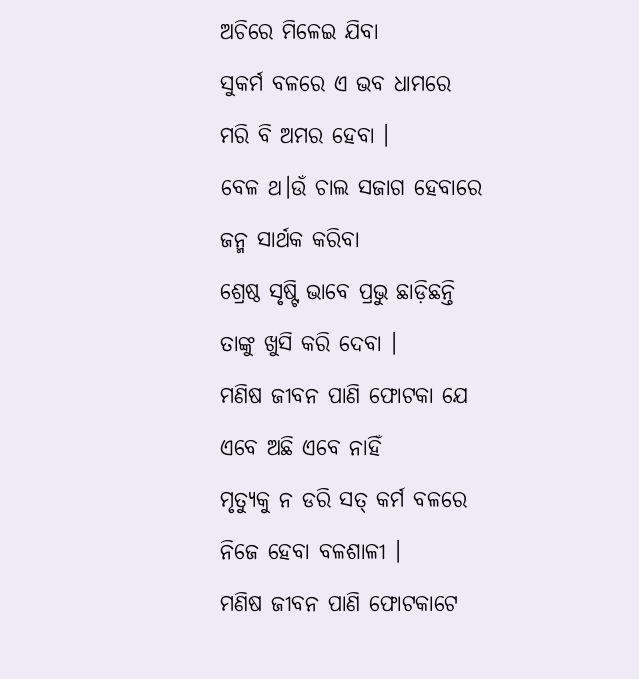ଅଚିରେ ମିଳେଇ ଯିବା
ସୁକର୍ମ ବଳରେ ଏ ଭବ ଧାମରେ
ମରି ବି ଅମର ହେବା ।
ବେଳ ଥ।ଉଁ ଚାଲ ସଜାଗ ହେବାରେ
ଜନ୍ମ ସାର୍ଥକ କରିବା
ଶ୍ରେଷ୍ଠ ସୃଷ୍ଟି ଭାବେ ପ୍ରଭୁ ଛାଡ଼ିଛନ୍ତି
ତାଙ୍କୁ ଖୁସି କରି ଦେବା ।
ମଣିଷ ଜୀବନ ପାଣି ଫୋଟକା ଯେ
ଏବେ ଅଛି ଏବେ ନାହିଁ
ମୃତ୍ୟୁକୁ ନ ଡରି ସତ୍ କର୍ମ ବଳରେ
ନିଜେ ହେବା ବଳଶାଳୀ ।
ମଣିଷ ଜୀବନ ପାଣି ଫୋଟକାଟେ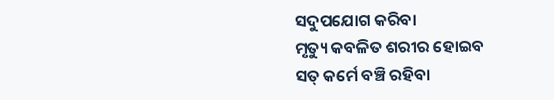ସଦୁପଯୋଗ କରିବା
ମୃତ୍ୟୁ କବଳିତ ଶରୀର ହୋଇବ
ସତ୍ କର୍ମେ ବଞ୍ଚି ରହିବା